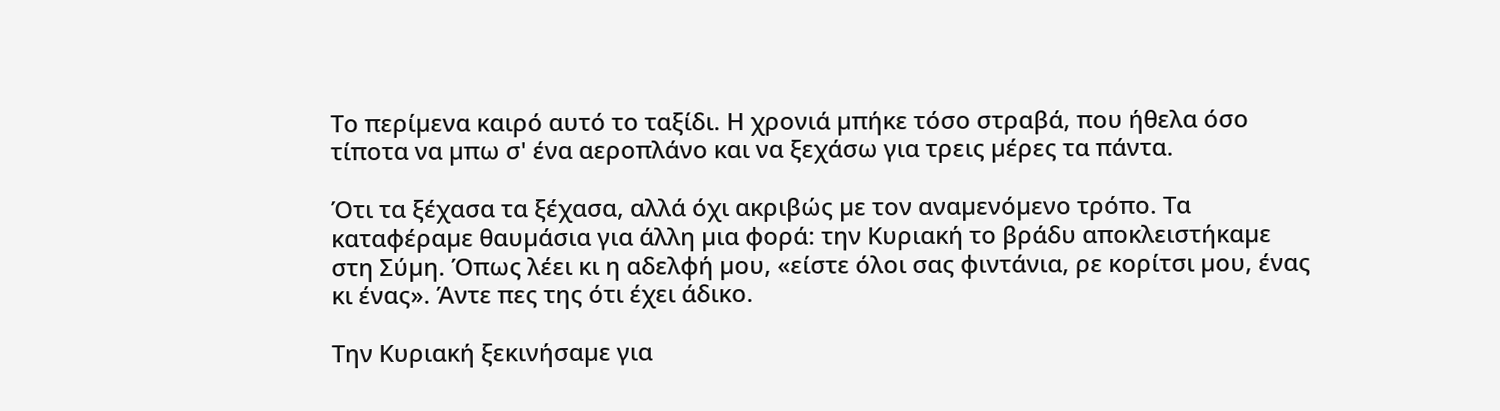Το περίµενα καιρό αυτό το ταξίδι. Η χρονιά µπήκε τόσο στραβά, που ήθελα όσο τίποτα να µπω σ' ένα αεροπλάνο και να ξεχάσω για τρεις µέρες τα πάντα.

Ότι τα ξέχασα τα ξέχασα, αλλά όχι ακριβώς µε τον αναµενόµενο τρόπο. Τα καταφέραµε θαυµάσια για άλλη µια φορά: την Κυριακή το βράδυ αποκλειστήκαµε στη Σύµη. Όπως λέει κι η αδελφή µου, «είστε όλοι σας φιντάνια, ρε κορίτσι µου, ένας κι ένας». Άντε πες της ότι έχει άδικο.

Την Κυριακή ξεκινήσαµε για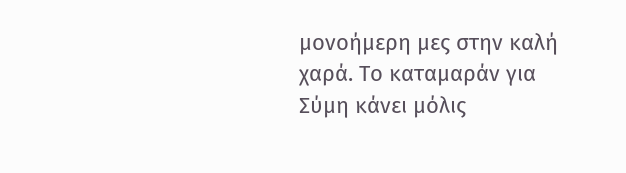µονοήµερη µες στην καλή χαρά. Το καταµαράν για Σύµη κάνει µόλις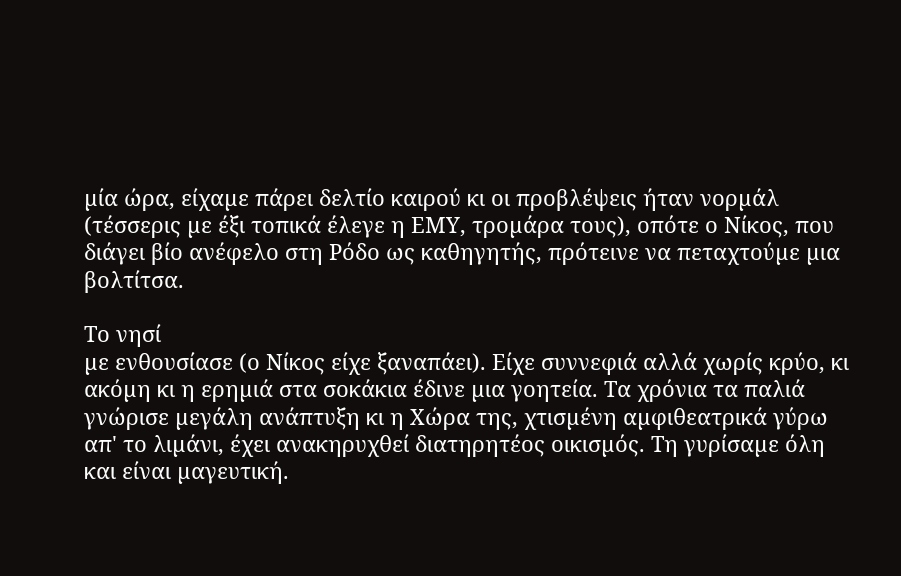µία ώρα, είχαµε πάρει δελτίο καιρού κι οι προβλέψεις ήταν νορµάλ (τέσσερις µε έξι τοπικά έλεγε η ΕΜΥ, τροµάρα τους), οπότε ο Νίκος, που διάγει βίο ανέφελο στη Ρόδο ως καθηγητής, πρότεινε να πεταχτούµε µια βολτίτσα.

Το νησί
µε ενθουσίασε (ο Νίκος είχε ξαναπάει). Είχε συννεφιά αλλά χωρίς κρύο, κι ακόµη κι η ερηµιά στα σοκάκια έδινε µια γοητεία. Τα χρόνια τα παλιά γνώρισε µεγάλη ανάπτυξη κι η Χώρα της, χτισµένη αµφιθεατρικά γύρω απ' το λιµάνι, έχει ανακηρυχθεί διατηρητέος οικισµός. Τη γυρίσαµε όλη και είναι µαγευτική.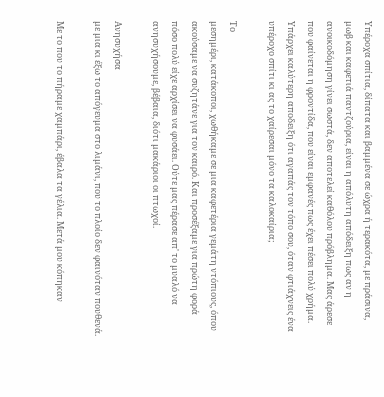Υπέροχα σπίτια, δίπατα και βαµµένα σε ώχρα ή τερακότα, µε πράσινα, µωβ και καφετιά παντζούρια, είναι η απόλυτη απόδειξη πως αν η ανοικοδόµηση γίνει σωστά, δεν αποτελεί καθόλου πρόβληµα. Μας άρεσε που φαίνεται η φροντίδα, που είναι εµφανές πως έχει πέσει πολύ χρήµα. Υπάρχει καλύτερη αποδειξη ότι αγαπάς τον τόπο σου, όταν φτιάχνεις ένα υπέροχο σπίτι κι ας το χαίρεσαι µόνο τα καλοκαίρια;

Το
µεσηµέρι, κατάκοποι, χωθήκαµε σε µια καφετέρια γεµάτη ντόπιους, όπου ακούσαµε να συζητάνε για τον καιρό. Και προσέξαµε για πρώτη φορά πόσο πολύ είχε αρχίσει να φυσάει. Ούτε µας πέρασε απ' το µυαλό να ανησυχήσουµε, βέβαια, διότι µακάριοι οι πτωχοί.

Ανησυχήσα
µε µια κι έξω το απόγευµα στο λιµάνι, που το πλοίο δεν φαινόταν πουθενά.

Με το που το πήραµε χαµπάρι, έβαλα τα γέλια. Μετά µου κόπηκαν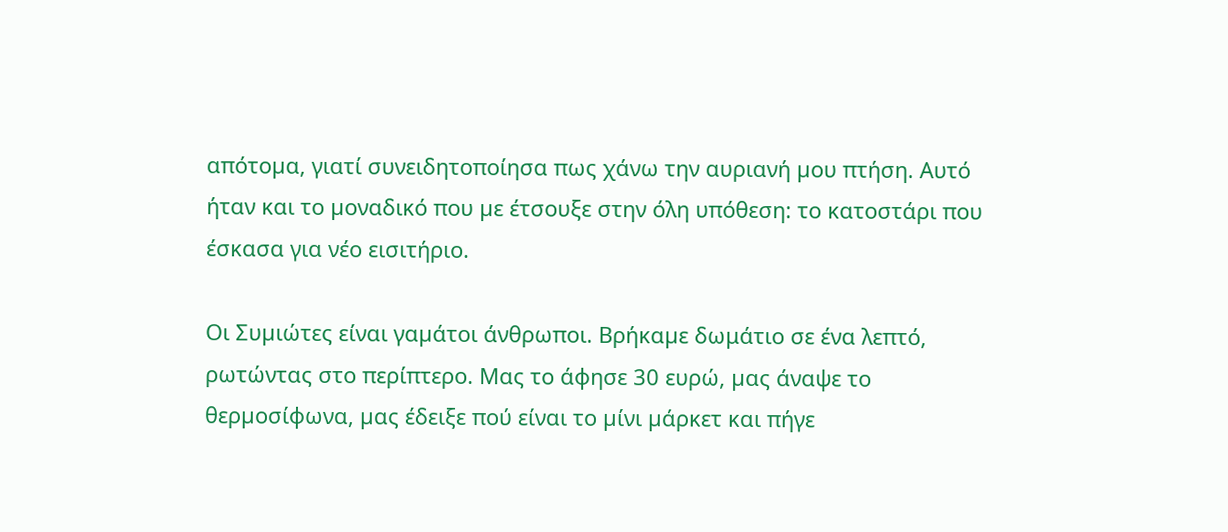απότοµα, γιατί συνειδητοποίησα πως χάνω την αυριανή µου πτήση. Αυτό ήταν και το µοναδικό που µε έτσουξε στην όλη υπόθεση: το κατοστάρι που έσκασα για νέο εισιτήριο.

Οι Συµιώτες είναι γαµάτοι άνθρωποι. Βρήκαµε δωμάτιο σε ένα λεπτό, ρωτώντας στο περίπτερο. Μας το άφησε 30 ευρώ, µας άναψε το θερµοσίφωνα, µας έδειξε πού είναι το µίνι µάρκετ και πήγε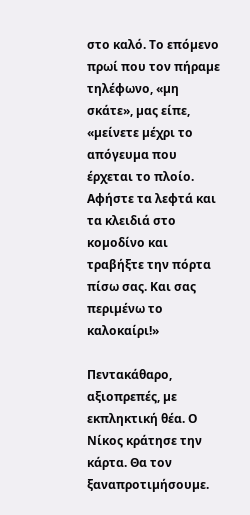στο καλό. Το επόµενο πρωί που τον πήραµε τηλέφωνο, «µη σκάτε», µας είπε, «µείνετε µέχρι το απόγευµα που έρχεται το πλοίο. Αφήστε τα λεφτά και τα κλειδιά στο κοµοδίνο και τραβήξτε την πόρτα πίσω σας. Και σας περιµένω το καλοκαίρι!»

Πεντακάθαρο, αξιοπρεπές, µε εκπληκτική θέα. Ο Νίκος κράτησε την κάρτα. Θα τον ξαναπροτιµήσουµε.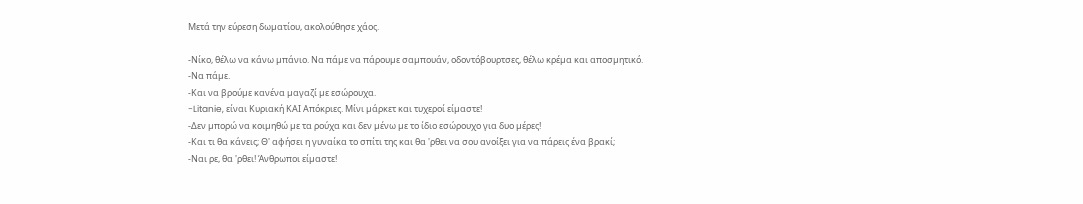Μετά την εύρεση δωµατίου, ακολούθησε χάος.

-Νίκο, θέλω να κάνω µπάνιο. Να πάµε να πάρουµε σαµπουάν, οδοντόβουρτσες, θέλω κρέµα και αποσµητικό.
-Να πάµε.
-Και να βρούµε κανένα µαγαζί µε εσώρουχα.
-Litanie, είναι Κυριακή ΚΑΙ Απόκριες. Μίνι µάρκετ και τυχεροί είµαστε!
-Δεν µπορώ να κοιµηθώ µε τα ρούχα και δεν µένω µε το ίδιο εσώρουχο για δυο µέρες!
-Και τι θα κάνεις; Θ' αφήσει η γυναίκα το σπίτι της και θα 'ρθει να σου ανοίξει για να πάρεις ένα βρακί;
-Ναι ρε, θα 'ρθει! Άνθρωποι είµαστε!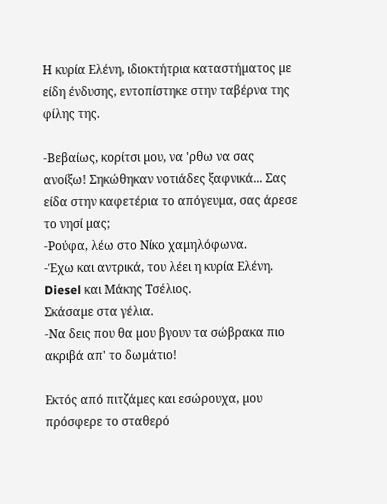Η κυρία Ελένη, ιδιοκτήτρια καταστήµατος µε είδη ένδυσης, εντοπίστηκε στην ταβέρνα της φίλης της.

-Βεβαίως, κορίτσι µου, να 'ρθω να σας ανοίξω! Σηκώθηκαν νοτιάδες ξαφνικά... Σας είδα στην καφετέρια το απόγευµα, σας άρεσε το νησί µας;
-Ρούφα, λέω στο Νίκο χαµηλόφωνα.
-Έχω και αντρικά, του λέει η κυρία Ελένη. Diesel και Μάκης Τσέλιος.
Σκάσαµε στα γέλια.
-Να δεις που θα µου βγουν τα σώβρακα πιο ακριβά απ' το δωµάτιο!

Εκτός από πιτζάµες και εσώρουχα, µου πρόσφερε το σταθερό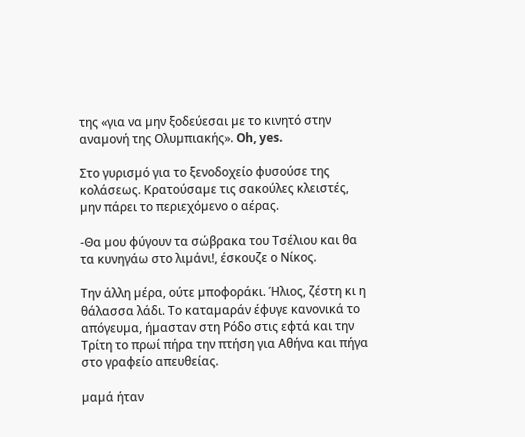της «για να µην ξοδεύεσαι µε το κινητό στην αναµονή της Ολυµπιακής». Oh, yes.

Στο γυρισµό για το ξενοδοχείο φυσούσε της κολάσεως. Κρατούσαµε τις σακούλες κλειστές, µην πάρει το περιεχόµενο ο αέρας.

-Θα µου φύγουν τα σώβρακα του Τσέλιου και θα τα κυνηγάω στο λιµάνι!, έσκουζε ο Νίκος.

Την άλλη µέρα, ούτε µποφοράκι. Ήλιος, ζέστη κι η θάλασσα λάδι. Το καταµαράν έφυγε κανονικά το απόγευµα, ήµασταν στη Ρόδο στις εφτά και την Τρίτη το πρωί πήρα την πτήση για Αθήνα και πήγα στο γραφείο απευθείας.

µαµά ήταν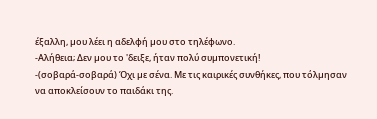έξαλλη, µου λέει η αδελφή µου στο τηλέφωνο.
-Αλήθεια; Δεν µου το 'δειξε, ήταν πολύ συµπονετική!
-(σοβαρά-σοβαρά) Όχι µε σένα. Με τις καιρικές συνθήκες, που τόλµησαν να αποκλείσουν το παιδάκι της.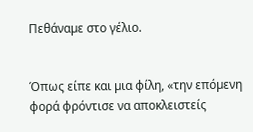Πεθάναµε στο γέλιο.


Όπως είπε και µια φίλη, «την επόµενη φορά φρόντισε να αποκλειστείς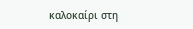καλοκαίρι στη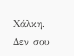Χάλκη. Δεν σου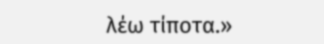λέω τίποτα.»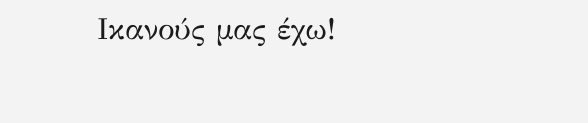Ικανούς µας έχω!